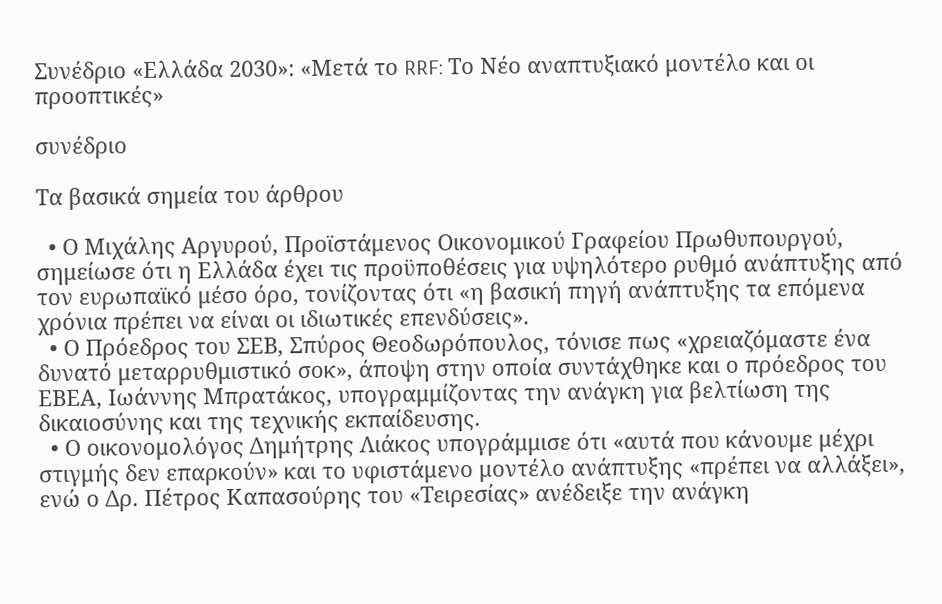Συνέδριο «Ελλάδα 2030»: «Μετά το RRF: Το Νέο αναπτυξιακό μοντέλο και οι προοπτικές»

συνέδριο

Τα βασικά σημεία του άρθρου

  • Ο Μιχάλης Αργυρού, Προϊστάμενος Οικονομικού Γραφείου Πρωθυπουργού, σημείωσε ότι η Ελλάδα έχει τις προϋποθέσεις για υψηλότερο ρυθμό ανάπτυξης από τον ευρωπαϊκό μέσο όρο, τονίζοντας ότι «η βασική πηγή ανάπτυξης τα επόμενα χρόνια πρέπει να είναι οι ιδιωτικές επενδύσεις».
  • Ο Πρόεδρος του ΣΕΒ, Σπύρος Θεοδωρόπουλος, τόνισε πως «χρειαζόμαστε ένα δυνατό μεταρρυθμιστικό σοκ», άποψη στην οποία συντάχθηκε και ο πρόεδρος του ΕΒΕΑ, Ιωάννης Μπρατάκος, υπογραμμίζοντας την ανάγκη για βελτίωση της δικαιοσύνης και της τεχνικής εκπαίδευσης.
  • Ο οικονομολόγος Δημήτρης Λιάκος υπογράμμισε ότι «αυτά που κάνουμε μέχρι στιγμής δεν επαρκούν» και το υφιστάμενο μοντέλο ανάπτυξης «πρέπει να αλλάξει», ενώ ο Δρ. Πέτρος Καπασούρης του «Τειρεσίας» ανέδειξε την ανάγκη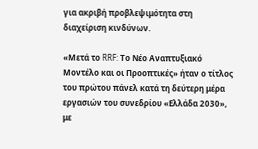για ακριβή προβλεψιμότητα στη διαχείριση κινδύνων.

«Μετά το RRF: Το Νέο Αναπτυξιακό Μοντέλο και οι Προοπτικές» ήταν ο τίτλος του πρώτου πάνελ κατά τη δεύτερη μέρα εργασιών του συνεδρίου «Ελλάδα 2030», με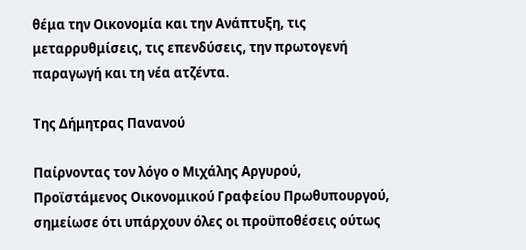θέμα την Οικονομία και την Ανάπτυξη, τις μεταρρυθμίσεις, τις επενδύσεις, την πρωτογενή παραγωγή και τη νέα ατζέντα.

Της Δήμητρας Πανανού

Παίρνοντας τον λόγο ο Μιχάλης Αργυρού, Προϊστάμενος Οικονομικού Γραφείου Πρωθυπουργού, σημείωσε ότι υπάρχουν όλες οι προϋποθέσεις ούτως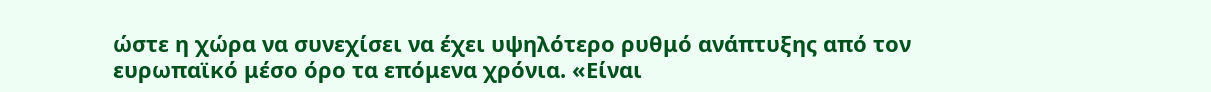ώστε η χώρα να συνεχίσει να έχει υψηλότερο ρυθμό ανάπτυξης από τον ευρωπαϊκό μέσο όρο τα επόμενα χρόνια. «Είναι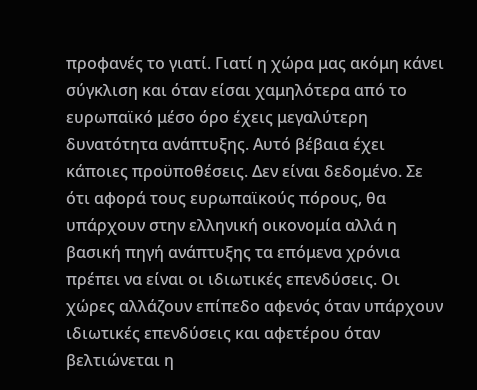προφανές το γιατί. Γιατί η χώρα μας ακόμη κάνει σύγκλιση και όταν είσαι χαμηλότερα από το ευρωπαϊκό μέσο όρο έχεις μεγαλύτερη δυνατότητα ανάπτυξης. Αυτό βέβαια έχει κάποιες προϋποθέσεις. Δεν είναι δεδομένο. Σε ότι αφορά τους ευρωπαϊκούς πόρους, θα υπάρχουν στην ελληνική οικονομία αλλά η βασική πηγή ανάπτυξης τα επόμενα χρόνια πρέπει να είναι οι ιδιωτικές επενδύσεις. Οι χώρες αλλάζουν επίπεδο αφενός όταν υπάρχουν ιδιωτικές επενδύσεις και αφετέρου όταν βελτιώνεται η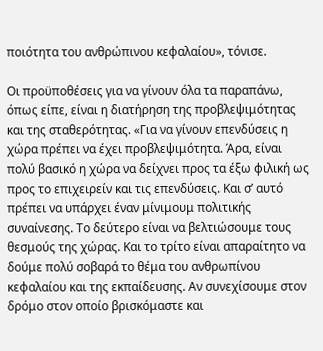ποιότητα του ανθρώπινου κεφαλαίου», τόνισε.

Οι προϋποθέσεις για να γίνουν όλα τα παραπάνω, όπως είπε, είναι η διατήρηση της προβλεψιμότητας και της σταθερότητας. «Για να γίνουν επενδύσεις η χώρα πρέπει να έχει προβλεψιμότητα. Άρα, είναι πολύ βασικό η χώρα να δείχνει προς τα έξω φιλική ως προς το επιχειρείν και τις επενδύσεις. Και σ’ αυτό πρέπει να υπάρχει έναν μίνιμουμ πολιτικής συναίνεσης. Το δεύτερο είναι να βελτιώσουμε τους θεσμούς της χώρας. Και το τρίτο είναι απαραίτητο να δούμε πολύ σοβαρά το θέμα του ανθρωπίνου κεφαλαίου και της εκπαίδευσης. Αν συνεχίσουμε στον δρόμο στον οποίο βρισκόμαστε και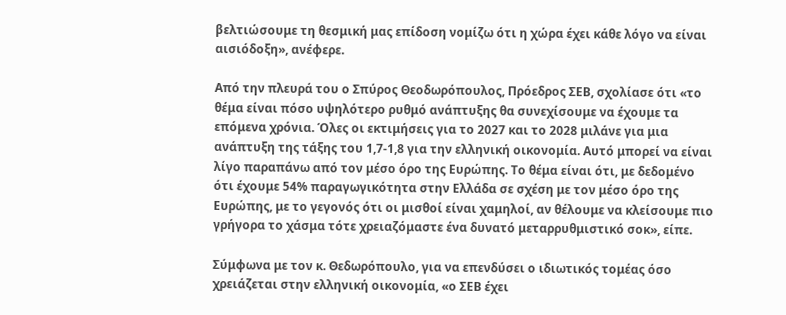βελτιώσουμε τη θεσμική μας επίδοση νομίζω ότι η χώρα έχει κάθε λόγο να είναι αισιόδοξη», ανέφερε.

Από την πλευρά του ο Σπύρος Θεοδωρόπουλος, Πρόεδρος ΣΕΒ, σχολίασε ότι «το θέμα είναι πόσο υψηλότερο ρυθμό ανάπτυξης θα συνεχίσουμε να έχουμε τα επόμενα χρόνια. Όλες οι εκτιμήσεις για το 2027 και το 2028 μιλάνε για μια ανάπτυξη της τάξης του 1,7-1,8 για την ελληνική οικονομία. Αυτό μπορεί να είναι λίγο παραπάνω από τον μέσο όρο της Ευρώπης. Το θέμα είναι ότι, με δεδομένο ότι έχουμε 54% παραγωγικότητα στην Ελλάδα σε σχέση με τον μέσο όρο της Ευρώπης, με το γεγονός ότι οι μισθοί είναι χαμηλοί, αν θέλουμε να κλείσουμε πιο γρήγορα το χάσμα τότε χρειαζόμαστε ένα δυνατό μεταρρυθμιστικό σοκ», είπε.

Σύμφωνα με τον κ. Θεδωρόπουλο, για να επενδύσει ο ιδιωτικός τομέας όσο χρειάζεται στην ελληνική οικονομία, «ο ΣΕΒ έχει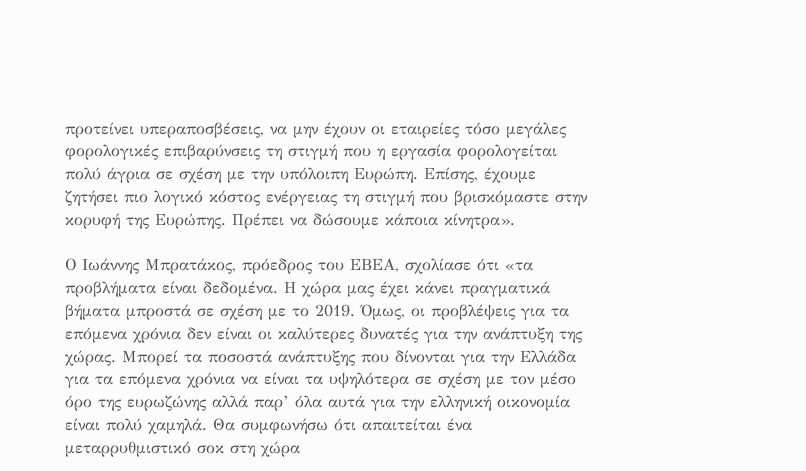προτείνει υπεραποσβέσεις, να μην έχουν οι εταιρείες τόσο μεγάλες φορολογικές επιβαρύνσεις τη στιγμή που η εργασία φορολογείται πολύ άγρια σε σχέση με την υπόλοιπη Ευρώπη. Επίσης, έχουμε ζητήσει πιο λογικό κόστος ενέργειας τη στιγμή που βρισκόμαστε στην κορυφή της Ευρώπης. Πρέπει να δώσουμε κάποια κίνητρα».

Ο Ιωάννης Μπρατάκος, πρόεδρος του ΕΒΕΑ, σχολίασε ότι «τα προβλήματα είναι δεδομένα. Η χώρα μας έχει κάνει πραγματικά βήματα μπροστά σε σχέση με το 2019. Όμως, οι προβλέψεις για τα επόμενα χρόνια δεν είναι οι καλύτερες δυνατές για την ανάπτυξη της χώρας. Μπορεί τα ποσοστά ανάπτυξης που δίνονται για την Ελλάδα για τα επόμενα χρόνια να είναι τα υψηλότερα σε σχέση με τον μέσο όρο της ευρωζώνης αλλά παρ’ όλα αυτά για την ελληνική οικονομία είναι πολύ χαμηλά. Θα συμφωνήσω ότι απαιτείται ένα μεταρρυθμιστικό σοκ στη χώρα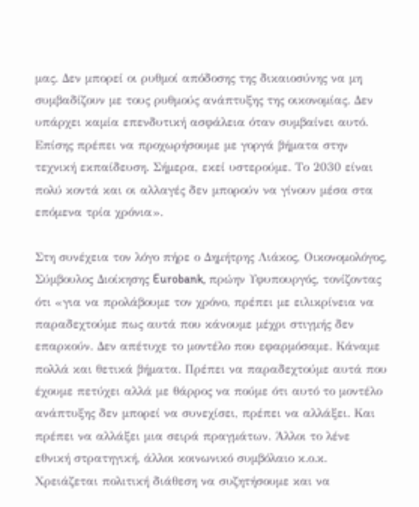μας. Δεν μπορεί οι ρυθμοί απόδοσης της δικαιοσύνης να μη συμβαδίζουν με τους ρυθμούς ανάπτυξης της οικονομίας. Δεν υπάρχει καμία επενδυτική ασφάλεια όταν συμβαίνει αυτό. Επίσης πρέπει να προχωρήσουμε με γοργά βήματα στην τεχνική εκπαίδευση. Σήμερα, εκεί υστερούμε. Το 2030 είναι πολύ κοντά και οι αλλαγές δεν μπορούν να γίνουν μέσα στα επόμενα τρία χρόνια».

Στη συνέχεια τον λόγο πήρε ο Δημήτρης Λιάκος, Οικονομολόγος, Σύμβουλος Διοίκησης Eurobank, πρώην Υφυπουργός, τονίζοντας ότι «για να προλάβουμε τον χρόνο, πρέπει με ειλικρίνεια να παραδεχτούμε πως αυτά που κάνουμε μέχρι στιγμής δεν επαρκούν. Δεν απέτυχε το μοντέλο που εφαρμόσαμε. Κάναμε πολλά και θετικά βήματα. Πρέπει να παραδεχτούμε αυτά που έχουμε πετύχει αλλά με θάρρος να πούμε ότι αυτό το μοντέλο ανάπτυξης δεν μπορεί να συνεχίσει, πρέπει να αλλάξει. Και πρέπει να αλλάξει μια σειρά πραγμάτων. Άλλοι το λένε εθνική στρατηγική, άλλοι κοινωνικό συμβόλαιο κ.ο.κ. Χρειάζεται πολιτική διάθεση να συζητήσουμε και να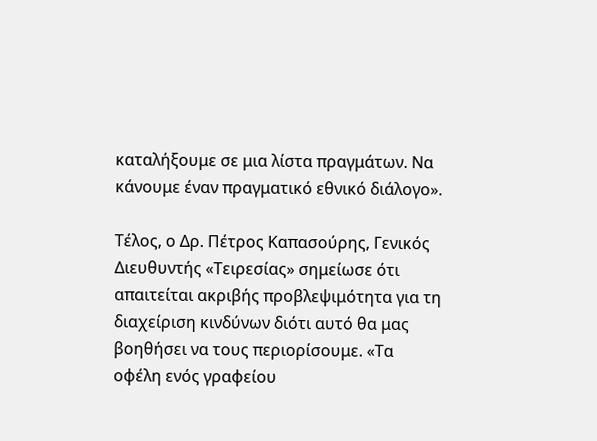καταλήξουμε σε μια λίστα πραγμάτων. Να κάνουμε έναν πραγματικό εθνικό διάλογο».

Τέλος, ο Δρ. Πέτρος Καπασούρης, Γενικός Διευθυντής «Τειρεσίας» σημείωσε ότι απαιτείται ακριβής προβλεψιμότητα για τη διαχείριση κινδύνων διότι αυτό θα μας βοηθήσει να τους περιορίσουμε. «Τα οφέλη ενός γραφείου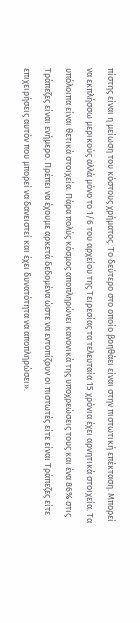πίστης είναι η μείωση του κόστους χρήματος. Το δεύτερο στο οποίο βοηθάει είναι στην πιστωτική επέκταση. Μπορεί να εκπλήσσω μερικούς αλλά μόνο το 1/6 του αρχείου της Τειρεσίας τα τελευταία 15 χρόνια έχει αρνητικά στοιχεία. Τα υπόλοιπα είναι θετικά στοιχεία. Πάρα πολύς κόσμος αποπληρώνει κανονικά της υποχρεώσεις τους και ένα 86% στις Τράπεζες είναι ενήμερο. Πρέπει να έχουμε αρκετά δεδομένα ώστε να εντοπίζουν οι πιστωτές είτε είναι Τράπεζες είτε επιχειρήσεις αυτόν που μπορεί να δανειστεί και έχει δυνατότητα να αποπληρώσει».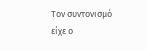Τον συντονισμό είχε ο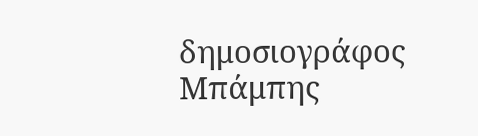δημοσιογράφος Μπάμπης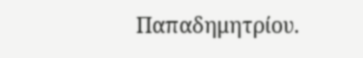Παπαδημητρίου.